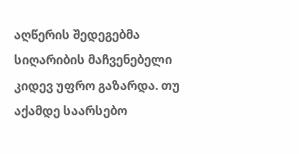აღწერის შედეგებმა სიღარიბის მაჩვენებელი კიდევ უფრო გაზარდა. თუ აქამდე საარსებო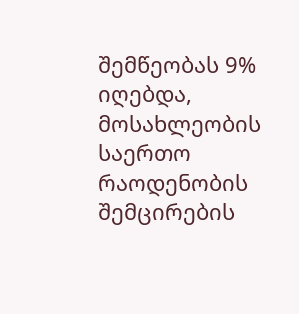შემწეობას 9% იღებდა, მოსახლეობის საერთო რაოდენობის შემცირების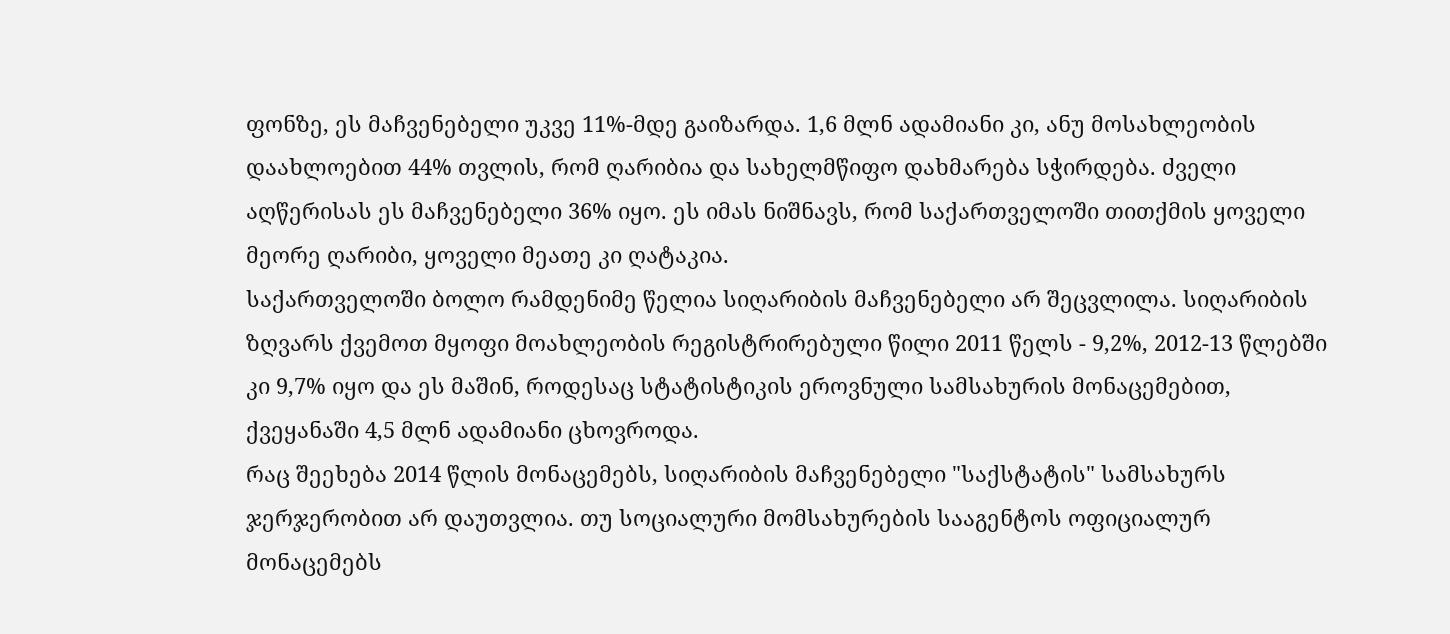ფონზე, ეს მაჩვენებელი უკვე 11%-მდე გაიზარდა. 1,6 მლნ ადამიანი კი, ანუ მოსახლეობის დაახლოებით 44% თვლის, რომ ღარიბია და სახელმწიფო დახმარება სჭირდება. ძველი აღწერისას ეს მაჩვენებელი 36% იყო. ეს იმას ნიშნავს, რომ საქართველოში თითქმის ყოველი მეორე ღარიბი, ყოველი მეათე კი ღატაკია.
საქართველოში ბოლო რამდენიმე წელია სიღარიბის მაჩვენებელი არ შეცვლილა. სიღარიბის ზღვარს ქვემოთ მყოფი მოახლეობის რეგისტრირებული წილი 2011 წელს - 9,2%, 2012-13 წლებში კი 9,7% იყო და ეს მაშინ, როდესაც სტატისტიკის ეროვნული სამსახურის მონაცემებით, ქვეყანაში 4,5 მლნ ადამიანი ცხოვროდა.
რაც შეეხება 2014 წლის მონაცემებს, სიღარიბის მაჩვენებელი "საქსტატის" სამსახურს ჯერჯერობით არ დაუთვლია. თუ სოციალური მომსახურების სააგენტოს ოფიციალურ მონაცემებს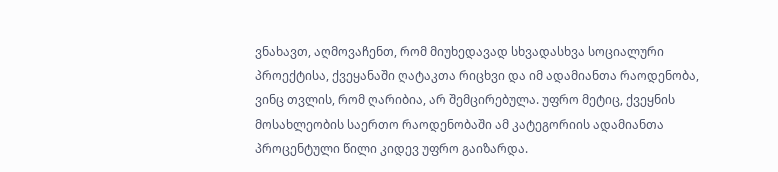ვნახავთ, აღმოვაჩენთ, რომ მიუხედავად სხვადასხვა სოციალური პროექტისა, ქვეყანაში ღატაკთა რიცხვი და იმ ადამიანთა რაოდენობა, ვინც თვლის, რომ ღარიბია, არ შემცირებულა. უფრო მეტიც, ქვეყნის მოსახლეობის საერთო რაოდენობაში ამ კატეგორიის ადამიანთა პროცენტული წილი კიდევ უფრო გაიზარდა.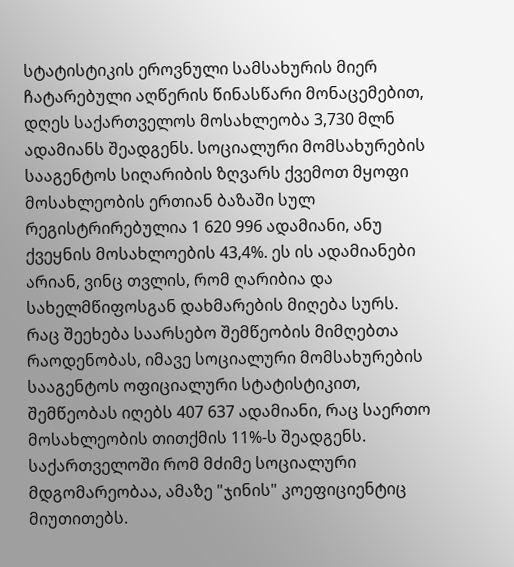სტატისტიკის ეროვნული სამსახურის მიერ ჩატარებული აღწერის წინასწარი მონაცემებით, დღეს საქართველოს მოსახლეობა 3,730 მლნ ადამიანს შეადგენს. სოციალური მომსახურების სააგენტოს სიღარიბის ზღვარს ქვემოთ მყოფი მოსახლეობის ერთიან ბაზაში სულ რეგისტრირებულია 1 620 996 ადამიანი, ანუ ქვეყნის მოსახლოების 43,4%. ეს ის ადამიანები არიან, ვინც თვლის, რომ ღარიბია და სახელმწიფოსგან დახმარების მიღება სურს.
რაც შეეხება საარსებო შემწეობის მიმღებთა რაოდენობას, იმავე სოციალური მომსახურების სააგენტოს ოფიციალური სტატისტიკით, შემწეობას იღებს 407 637 ადამიანი, რაც საერთო მოსახლეობის თითქმის 11%-ს შეადგენს.
საქართველოში რომ მძიმე სოციალური მდგომარეობაა, ამაზე "ჯინის" კოეფიციენტიც მიუთითებს.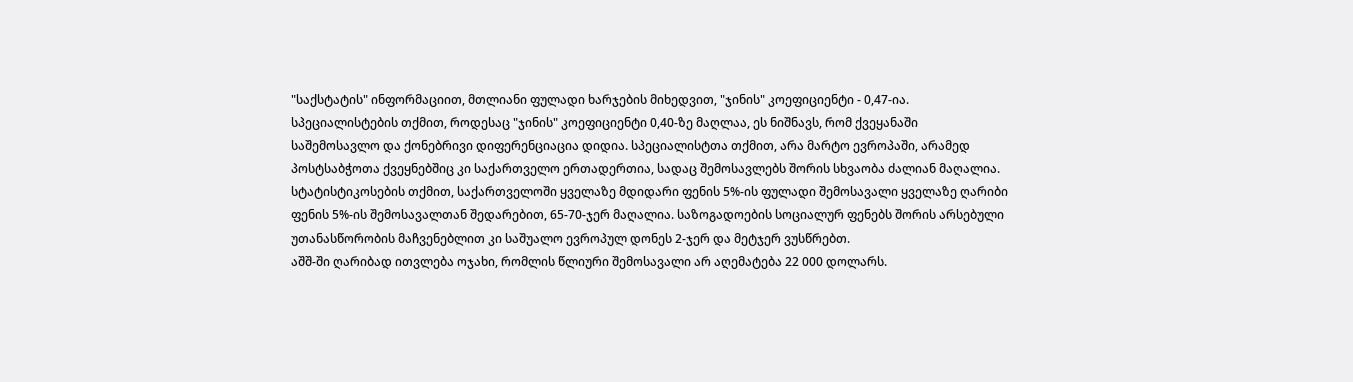"საქსტატის" ინფორმაციით, მთლიანი ფულადი ხარჯების მიხედვით, "ჯინის" კოეფიციენტი - 0,47-ია. სპეციალისტების თქმით, როდესაც "ჯინის" კოეფიციენტი 0,40-ზე მაღლაა, ეს ნიშნავს, რომ ქვეყანაში საშემოსავლო და ქონებრივი დიფერენციაცია დიდია. სპეციალისტთა თქმით, არა მარტო ევროპაში, არამედ პოსტსაბჭოთა ქვეყნებშიც კი საქართველო ერთადერთია, სადაც შემოსავლებს შორის სხვაობა ძალიან მაღალია.
სტატისტიკოსების თქმით, საქართველოში ყველაზე მდიდარი ფენის 5%-ის ფულადი შემოსავალი ყველაზე ღარიბი ფენის 5%-ის შემოსავალთან შედარებით, 65-70-ჯერ მაღალია. საზოგადოების სოციალურ ფენებს შორის არსებული უთანასწორობის მაჩვენებლით კი საშუალო ევროპულ დონეს 2-ჯერ და მეტჯერ ვუსწრებთ.
აშშ-ში ღარიბად ითვლება ოჯახი, რომლის წლიური შემოსავალი არ აღემატება 22 000 დოლარს.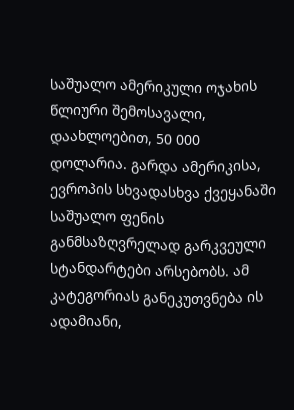საშუალო ამერიკული ოჯახის წლიური შემოსავალი, დაახლოებით, 50 000 დოლარია. გარდა ამერიკისა, ევროპის სხვადასხვა ქვეყანაში საშუალო ფენის განმსაზღვრელად გარკვეული სტანდარტები არსებობს. ამ კატეგორიას განეკუთვნება ის ადამიანი,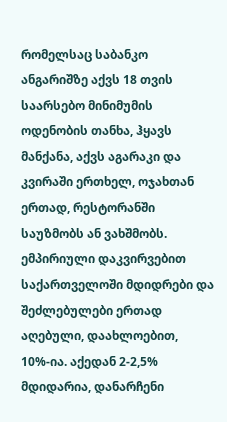რომელსაც საბანკო ანგარიშზე აქვს 18 თვის საარსებო მინიმუმის ოდენობის თანხა, ჰყავს მანქანა, აქვს აგარაკი და კვირაში ერთხელ, ოჯახთან ერთად, რესტორანში საუზმობს ან ვახშმობს.
ემპირიული დაკვირვებით საქართველოში მდიდრები და შეძლებულები ერთად აღებული, დაახლოებით, 10%-ია. აქედან 2-2,5% მდიდარია, დანარჩენი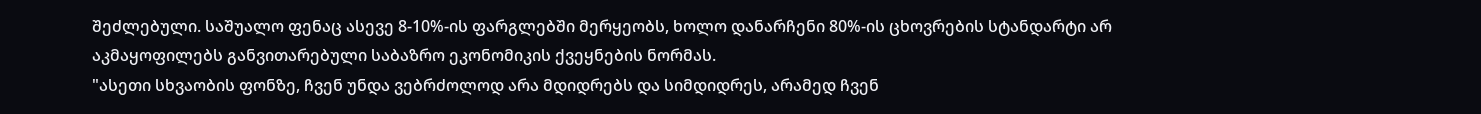შეძლებული. საშუალო ფენაც ასევე 8-10%-ის ფარგლებში მერყეობს, ხოლო დანარჩენი 80%-ის ცხოვრების სტანდარტი არ აკმაყოფილებს განვითარებული საბაზრო ეკონომიკის ქვეყნების ნორმას.
"ასეთი სხვაობის ფონზე, ჩვენ უნდა ვებრძოლოდ არა მდიდრებს და სიმდიდრეს, არამედ ჩვენ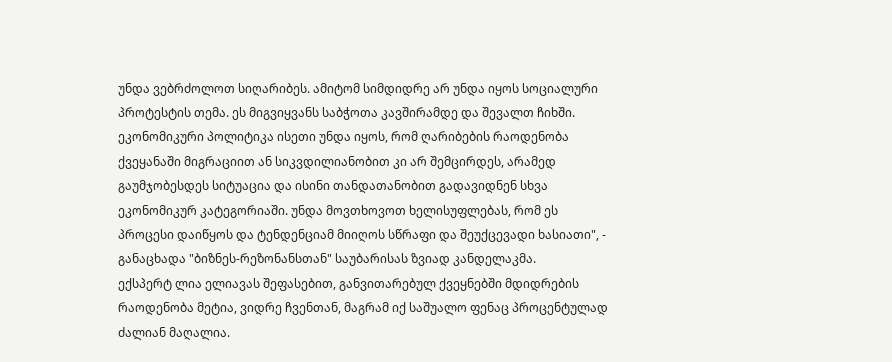უნდა ვებრძოლოთ სიღარიბეს. ამიტომ სიმდიდრე არ უნდა იყოს სოციალური პროტესტის თემა. ეს მიგვიყვანს საბჭოთა კავშირამდე და შევალთ ჩიხში. ეკონომიკური პოლიტიკა ისეთი უნდა იყოს, რომ ღარიბების რაოდენობა ქვეყანაში მიგრაციით ან სიკვდილიანობით კი არ შემცირდეს, არამედ გაუმჯობესდეს სიტუაცია და ისინი თანდათანობით გადავიდნენ სხვა ეკონომიკურ კატეგორიაში. უნდა მოვთხოვოთ ხელისუფლებას, რომ ეს პროცესი დაიწყოს და ტენდენციამ მიიღოს სწრაფი და შეუქცევადი ხასიათი", - განაცხადა "ბიზნეს-რეზონანსთან" საუბარისას ზვიად კანდელაკმა.
ექსპერტ ლია ელიავას შეფასებით, განვითარებულ ქვეყნებში მდიდრების რაოდენობა მეტია, ვიდრე ჩვენთან, მაგრამ იქ საშუალო ფენაც პროცენტულად ძალიან მაღალია.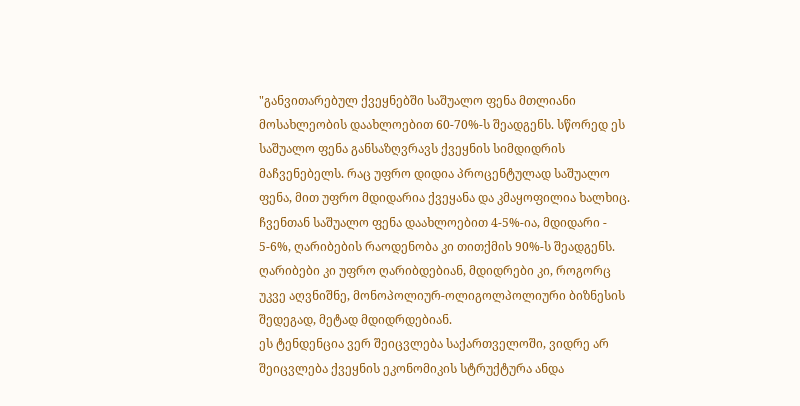"განვითარებულ ქვეყნებში საშუალო ფენა მთლიანი მოსახლეობის დაახლოებით 60-70%-ს შეადგენს. სწორედ ეს საშუალო ფენა განსაზღვრავს ქვეყნის სიმდიდრის მაჩვენებელს. რაც უფრო დიდია პროცენტულად საშუალო ფენა, მით უფრო მდიდარია ქვეყანა და კმაყოფილია ხალხიც. ჩვენთან საშუალო ფენა დაახლოებით 4-5%-ია, მდიდარი - 5-6%, ღარიბების რაოდენობა კი თითქმის 90%-ს შეადგენს. ღარიბები კი უფრო ღარიბდებიან, მდიდრები კი, როგორც უკვე აღვნიშნე, მონოპოლიურ-ოლიგოლპოლიური ბიზნესის შედეგად, მეტად მდიდრდებიან.
ეს ტენდენცია ვერ შეიცვლება საქართველოში, ვიდრე არ შეიცვლება ქვეყნის ეკონომიკის სტრუქტურა ანდა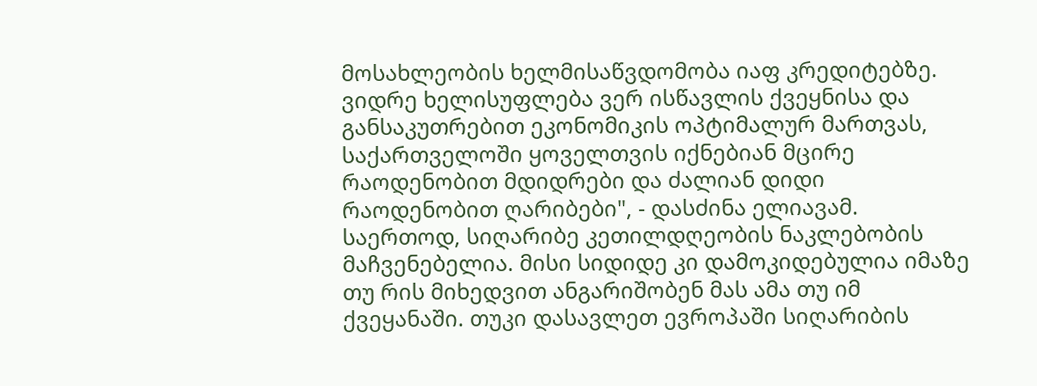მოსახლეობის ხელმისაწვდომობა იაფ კრედიტებზე. ვიდრე ხელისუფლება ვერ ისწავლის ქვეყნისა და განსაკუთრებით ეკონომიკის ოპტიმალურ მართვას, საქართველოში ყოველთვის იქნებიან მცირე რაოდენობით მდიდრები და ძალიან დიდი რაოდენობით ღარიბები", - დასძინა ელიავამ.
საერთოდ, სიღარიბე კეთილდღეობის ნაკლებობის მაჩვენებელია. მისი სიდიდე კი დამოკიდებულია იმაზე თუ რის მიხედვით ანგარიშობენ მას ამა თუ იმ ქვეყანაში. თუკი დასავლეთ ევროპაში სიღარიბის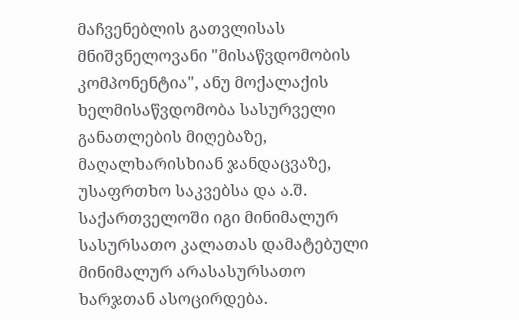მაჩვენებლის გათვლისას მნიშვნელოვანი "მისაწვდომობის კომპონენტია", ანუ მოქალაქის ხელმისაწვდომობა სასურველი განათლების მიღებაზე, მაღალხარისხიან ჯანდაცვაზე, უსაფრთხო საკვებსა და ა.შ. საქართველოში იგი მინიმალურ სასურსათო კალათას დამატებული მინიმალურ არასასურსათო ხარჯთან ასოცირდება.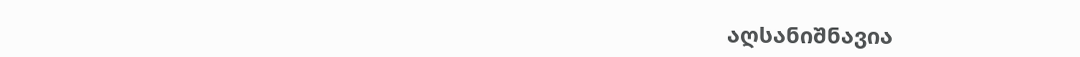აღსანიშნავია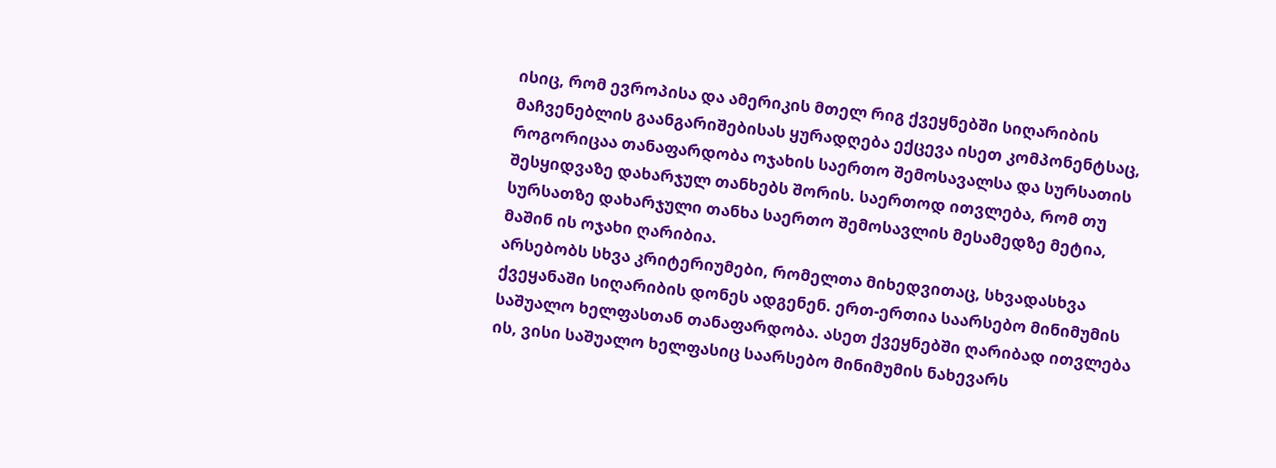ისიც, რომ ევროპისა და ამერიკის მთელ რიგ ქვეყნებში სიღარიბის მაჩვენებლის გაანგარიშებისას ყურადღება ექცევა ისეთ კომპონენტსაც, როგორიცაა თანაფარდობა ოჯახის საერთო შემოსავალსა და სურსათის შესყიდვაზე დახარჯულ თანხებს შორის. საერთოდ ითვლება, რომ თუ სურსათზე დახარჯული თანხა საერთო შემოსავლის მესამედზე მეტია, მაშინ ის ოჯახი ღარიბია.
არსებობს სხვა კრიტერიუმები, რომელთა მიხედვითაც, სხვადასხვა ქვეყანაში სიღარიბის დონეს ადგენენ. ერთ-ერთია საარსებო მინიმუმის საშუალო ხელფასთან თანაფარდობა. ასეთ ქვეყნებში ღარიბად ითვლება ის, ვისი საშუალო ხელფასიც საარსებო მინიმუმის ნახევარს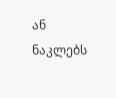ან ნაკლებს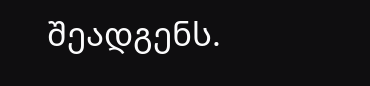შეადგენს.